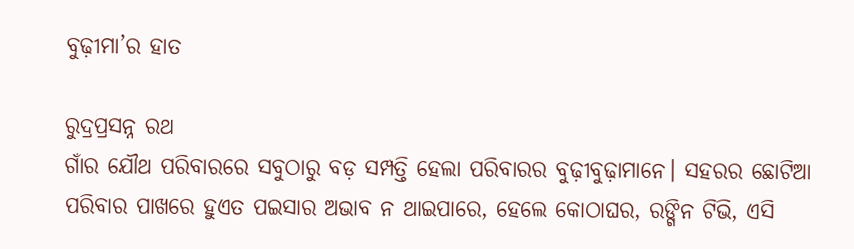ବୁଢ଼ୀମା’ର ହାତ

ରୁଦ୍ରପ୍ରସନ୍ନ ରଥ
ଗାଁର ଯୌଥ ପରିବାରରେ ସବୁଠାରୁ ବଡ଼ ସମ୍ପତ୍ତି ହେଲା ପରିବାରର ବୁଢ଼ୀବୁଢ଼ାମାନେ। ସହରର ଛୋଟିଆ ପରିବାର ପାଖରେ ହୁଏତ ପଇସାର ଅଭାବ ନ ଥାଇପାରେ, ହେଲେ କୋଠାଘର, ରଙ୍ଗିନ ଟିଭି, ଏସି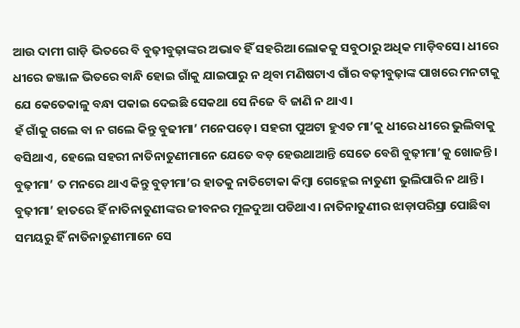ଆଉ ଦାମୀ ଗାଡ଼ି ଭିତରେ ବି ବୁଢ଼ୀବୁଢ଼ାଙ୍କର ଅଭାବ ହିଁ ସହରିଆ ଲୋକକୁ ସବୁଠାରୁ ଅଧିକ ମାଡ଼ିବସେ। ଧୀରେ ଧୀରେ ଜଞ୍ଜାଳ ଭିତରେ ବାନ୍ଧି ହୋଇ ଗାଁକୁ ଯାଇପାରୁ ନ ଥିବା ମଣିଷଟାଏ ଗାଁର ବଢ଼ୀବୁଢ଼ାଙ୍କ ପାଖରେ ମନଟାକୁ ଯେ କେତେକାଳୁ ବନ୍ଧା ପକାଇ ଦେଇଛି ସେକଥା ସେ ନିଜେ ବି ଜାଣି ନ ଥାଏ।
ହଁ ଗାଁକୁ ଗଲେ ବା ନ ଗଲେ କିନ୍ତୁ ବୁଢୀମା’ ମନେପଡ଼େ। ସହରୀ ପୁଅଟା ହୁଏତ ମା’କୁ ଧୀରେ ଧୀରେ ଭୁଲିବାକୁ ବସିଥାଏ, ହେଲେ ସହରୀ ନାତିନାତୁଣୀମାନେ ଯେତେ ବଡ଼ ହେଉଥାଆନ୍ତି ସେତେ ବେଶି ବୁଢ଼ୀମା’କୁ ଖୋଜନ୍ତି। ବୁଢ଼ୀମା’ ତ ମନରେ ଥାଏ କିନ୍ତୁ ବୁଡ଼ୀମା’ର ହାତକୁ ନାତିଟୋକା କିମ୍ବା ଗେହ୍ଲେଇ ନାତୁଣୀ ଭୁଲିପାରି ନ ଥାନ୍ତି। ବୁଢ଼ୀମା’ ହାତରେ ହିଁ ନାତିନାତୁଣୀଙ୍କର ଜୀବନର ମୂଳଦୁଆ ପଡିଥାଏ। ନାତିନାତୁଣୀର ଝାଡ଼ାପରିସ୍ରା ପୋଛିବା ସମୟରୁ ହିଁ ନାତିନାତୁଣୀମାନେ ସେ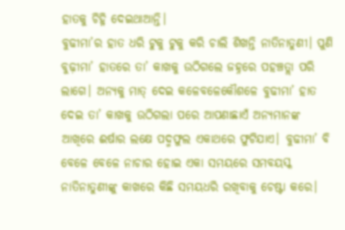ହାତକୁ ଚିହ୍ନି ଦେଇଥାଆନ୍ତି।
ବୁଢୀମା’ର ହାତ ଧରି ଟୁକୁ ଟୁକୁ କରି ଚାଲି ଶିଖନ୍ତି ନାତିନାତୁଣୀ। ପୁଣି ବୁଢ଼ୀମା’ ହାତରେ ତା’ କାଖକୁ ଉଠିଗଲେ ଜହ୍ନରେ ପହଞ୍ଚତ୍ଲା ପରି ଲାଗେ। ଅନ୍ୟକୁ ମାତ୍‌ ଦେଇ କଳେବଳେକୌଶଳେ ବୁଢୀମା’ ହାତ ଦେଇ ତା’ କାଖକୁ ଉଠିଗଲା ପରେ ଆପଣାଛାଏଁ ଅନ୍ୟମାନଙ୍କ ଆଖିରେ ଈର୍ଷାର ଲକ୍ଷେ ପଦ୍ମଫୁଲ ଏକାଥରେ ଫୁଟିଯାଏ। ବୁଢୀମା’ ବି ବେଳେ ବେଳେ ନାଚାର ହୋଇ ଏକା ସମୟରେ ସମବୟସ୍କ ନାତିନାତୁଣୀଙ୍କୁ କାଖରେ କିଛି ସମୟଧରି ରଖିବାକୁ ଚେଷ୍ଟା କରେ।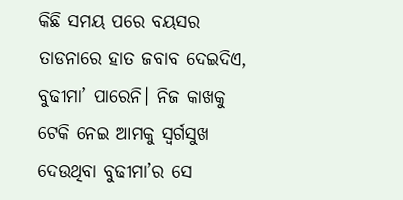କିଛି ସମୟ ପରେ ବୟସର ତାଡନାରେ ହାତ ଜବାବ ଦେଇଦିଏ, ବୁଢୀମା’ ପାରେନି। ନିଜ କାଖକୁ ଟେକି ନେଇ ଆମକୁ ସ୍ବର୍ଗସୁଖ ଦେଉଥିବା ବୁଢୀମା’ର ସେ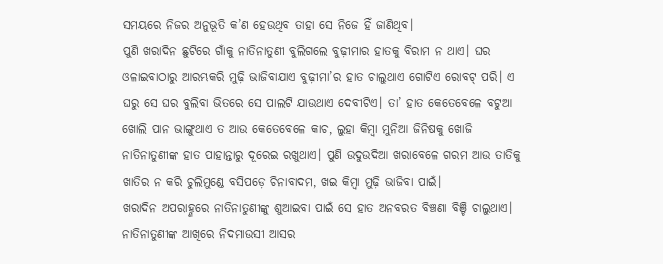ସମୟରେ ନିଜର ଅନୁଭୂତି କ’ଣ ହେଉଥିବ ତାହା ସେ ନିଜେ ହିଁ ଜାଣିଥିବ।
ପୁଣି ଖରାଦିନ ଛୁଟିରେ ଗାଁକୁ ନାତିନାତୁଣୀ ବୁଲିଗଲେ ବୁଢ଼ୀମାର ହାତକୁ ବିରାମ ନ ଥାଏ। ଘର ଓଳାଇବାଠାରୁ ଆରମ୍ଭକରି ମୁଢ଼ି ଭାଜିବାଯାଏ ବୁଢ଼ୀମା’ର ହାତ ଚାଲୁଥାଏ ଗୋଟିଏ ରୋବଟ୍‌ ପରି। ଏ ଘରୁ ସେ ଘର ବୁଲିବା ଭିତରେ ସେ ପାଲଟି ଯାଉଥାଏ ଦେବୀଟିଏ। ତା’ ହାତ କେତେବେଳେ ବଟୁଆ ଖୋଲି ପାନ ଭାଙ୍ଗୁଥାଏ ତ ଆଉ କେତେବେଳେ କାଚ, ଲୁହା କିମ୍ବା ମୁନିଆ ଜିନିଷକୁ ଖୋଜି ନାତିନାତୁଣୀଙ୍କ ହାତ ପାହାନ୍ତାରୁ ଦୂରେଇ ରଖୁଥାଏ। ପୁଣି ଉଦୁଉଦିଆ ଖରାବେଳେ ଗରମ ଆଉ ତାତିକୁ ଖାତିର ନ କରି ଚୁଲିମୁଣ୍ଡେ ବସିପଡ଼େ ଚିନାବାଦମ, ଖଇ କିମ୍ବା ମୁଢ଼ି ଭାଜିବା ପାଇଁ।
ଖରାଦିନ ଅପରାହ୍ଣରେ ନାତିନାତୁଣୀଙ୍କୁ ଶୁଆଇବା ପାଇଁ ସେ ହାତ ଅନବରତ ବିଞ୍ଚଣା ବିଞ୍ଚି ଚାଲୁଥାଏ। ନାତିନାତୁଣୀଙ୍କ ଆଖିରେ ନିଦମାଉସୀ ଆସର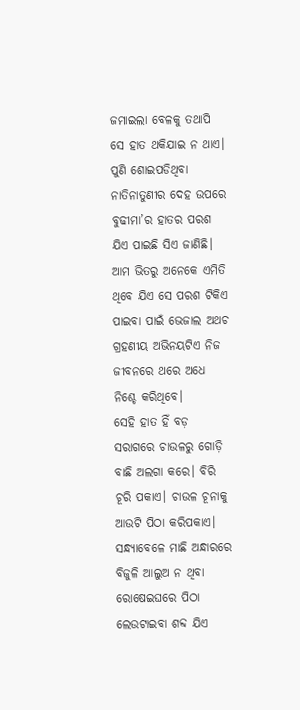ଜମାଇଲା ବେଳକୁ ତଥାପି ସେ ହାତ ଥକିଯାଇ ନ ଥାଏ। ପୁଣି ଶୋଇପଡିଥିବା ନାତିନାତୁଣୀର ଦେହ ଉପରେ ବୁଢୀମା’ର ହାତର ପରଶ ଯିଏ ପାଇଛି ସିଏ ଜାଣିଛି। ଆମ ଭିତରୁ ଅନେକେ ଏମିତି ଥିବେ ଯିଏ ସେ ପରଶ ଟିକିଏ ପାଇବା ପାଇଁ ଭେଜାଲ ଅଥଚ ଗ୍ରହଣୀୟ ଅଭିନୟଟିଏ ନିଜ ଜୀବନରେ ଥରେ ଅଧେ ନିଶ୍ଚେ କରିଥିବେ।
ସେହି ହାତ ହିଁ ବଡ଼ ସରାଗରେ ଚାଉଳରୁ ଗୋଡ଼ି ବାଛି ଅଲଗା କରେ। ବିରି ଚୂରି ପକାଏ। ଚାଉଳ ଚୂନାକୁ ଆଉଟି ପିଠା କରିପକାଏ। ସନ୍ଧ୍ୟାବେଳେ ମାଛି ଅନ୍ଧାରରେ ବିଜୁଳି ଆଲୁଅ ନ ଥିବା ରୋଷେଇଘରେ ପିଠା ଲେଉଟାଇବା ଶବ୍ଦ ଯିଏ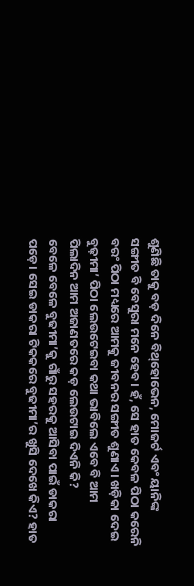ଶୁଣିଛି ତାକୁ ବଡ଼ ଦିନେ ବିଥ୍‌ହୋଭେନ, ମୋଜର୍ଟ ଏବଂ ୟାନିଙ୍କ ସଙ୍ଗୀତ ବି ବେସୁରା ମନେ ହେବ। ହଁ, ସେ ହାତ କେବଳ ପିଠା କରେନି ବରଂ ପିଠା ମଧ୍ୟରେ ଆମକୁ ଜୀବନର ସଙ୍ଗୀତ ଶୁଣାଏ। ଖଡ଼ିକା ଦେଇ ବୁଢ଼ୀମା’ ପିଠା ଲେଉଟେଇବା କଥା ଭାବିଲେ ଏବେ ବି ଆମ ପିଲାଦିନ ଆମ ଅଜାଣତରେ କଡ଼ ଲେଉଟାଇ ଦିଏନି କି?
ବେଳେ ବେଳେ ବୁଢୀମା’କୁ ଗାଁରୁ ସହରକୁ ଆସିବା ପାଇଁ ଡାକରା ପଡ଼େ। ସେଇ ଡାକରା ଟିକକରେ ବୁଢୀମା’ର ଖୁସି ଦେଖେ କିଏ? ହାତ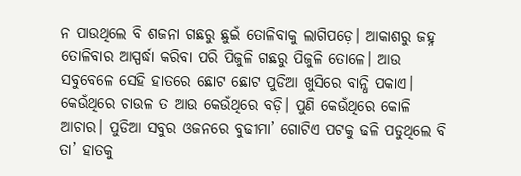ନ ପାଉଥିଲେ ବି ଶଜନା ଗଛରୁ ଛୁଇଁ ତୋଳିବାକୁ ଲାଗିପଡ଼େ। ଆକାଶରୁ ଜହ୍ନ ତୋଳିବାର ଆସ୍ପର୍ଦ୍ଧା କରିବା ପରି ପିଜୁଳି ଗଛରୁ ପିଜୁଳି ତୋଳେ। ଆଉ ସବୁବେଳେ ସେହି ହାତରେ ଛୋଟ ଛୋଟ ପୁଡିଆ ଖୁସିରେ ବାନ୍ଧି ପକାଏ। କେଉଁଥିରେ ଚାଉଳ ତ ଆଉ କେଉଁଥିରେ ବଡ଼ି। ପୁଣି କେଉଁଥିରେ କୋଳି ଆଚାର। ପୁଡିଆ ସବୁର ଓଜନରେ ବୁଢୀମା’ ଗୋଟିଏ ପଟକୁ ଢଳି ପଡୁଥିଲେ ବି ତା’ ହାତକୁ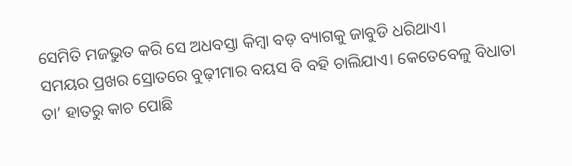ସେମିତି ମଜଭୁତ କରି ସେ ଅଧବସ୍ତା କିମ୍ବା ବଡ଼ ବ୍ୟାଗକୁ ଜାବୁଡି ଧରିଥାଏ।
ସମୟର ପ୍ରଖର ସ୍ରୋତରେ ବୁଢ଼ୀମାର ବୟସ ବି ବହି ଚାଲିଯାଏ। କେତେବେଳୁ ବିଧାତା ତା’ ହାତରୁ କାଚ ପୋଛି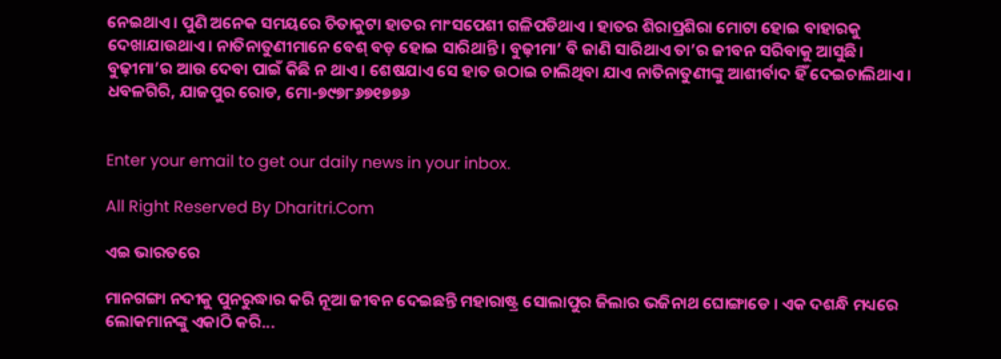ନେଇଥାଏ। ପୁଣି ଅନେକ ସମୟରେ ଚିତାକୁଟା ହାତର ମାଂସପେଶୀ ଗଳିପଡିଥାଏ । ହାତର ଶିରାପ୍ରଶିରା ମୋଟା ହୋଇ ବାହାରକୁ ଦେଖାଯାଉଥାଏ। ନାତିନାତୁଣୀମାନେ ବେଶ୍‌ ବଡ଼ ହୋଇ ସାରିଥାନ୍ତି। ବୁଢ଼ୀମା’ ବି ଜାଣି ସାରିଥାଏ ତା’ର ଜୀବନ ସରିବାକୁ ଆସୁଛି। ବୁଢ଼ୀମା’ର ଆଉ ଦେବା ପାଇଁ କିଛି ନ ଥାଏ। ଶେଷଯାଏ ସେ ହାତ ଉଠାଇ ଚାଲିଥିବା ଯାଏ ନାତିନାତୁଣୀଙ୍କୁ ଆଶୀର୍ବାଦ ହିଁ ଦେଇଚାଲିଥାଏ।
ଧବଳଗିରି, ଯାଜପୁର ରୋଡ, ମୋ-୭୯୭୮୬୭୧୭୭୬


Enter your email to get our daily news in your inbox.

All Right Reserved By Dharitri.Com

ଏଇ ଭାରତରେ

ମାନଗଙ୍ଗା ନଦୀକୁ ପୁନରୁଦ୍ଧାର କରି ନୂଆ ଜୀବନ ଦେଇଛନ୍ତି ମହାରାଷ୍ଟ୍ର ସୋଲାପୁର ଜିଲାର ଭଜିନାଥ ଘୋଙ୍ଗାଡେ । ଏକ ଦଶନ୍ଧି ମଧ୍ୟରେ ଲୋକମାନଙ୍କୁ ଏକାଠି କରି...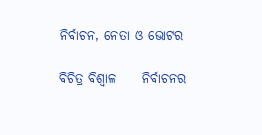ନିର୍ବାଚନ, ନେତା ଓ ଭୋଟର

ବିଚିତ୍ର ବିଶ୍ୱାଳ     ନିର୍ବାଚନର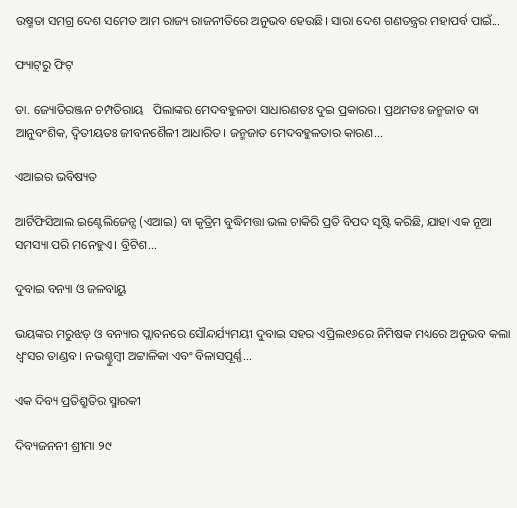ଉଷ୍ମତା ସମଗ୍ର ଦେଶ ସମେତ ଆମ ରାଜ୍ୟ ରାଜନୀତିରେ ଅନୁଭବ ହେଉଛି। ସାରା ଦେଶ ଗଣତନ୍ତ୍ରର ମହାପର୍ବ ପାଇଁ...

ଫ୍ୟାଟ୍‌ରୁ ଫିଟ୍‌

ଡା. ଜ୍ୟୋତିରଞ୍ଜନ ଚମ୍ପତିରାୟ   ପିଲାଙ୍କର ମେଦବହୁଳତା ସାଧାରଣତଃ ଦୁଇ ପ୍ରକାରର। ପ୍ରଥମତଃ ଜନ୍ମଜାତ ବା ଆନୁବଂଶିକ, ଦ୍ୱିତୀୟତଃ ଜୀବନଶୈଳୀ ଆଧାରିତ। ଜନ୍ମଜାତ ମେଦବହୁଳତାର କାରଣ...

ଏଆଇର ଭବିଷ୍ୟତ

ଆର୍ଟିଫିସିଆଲ ଇଣ୍ଟେଲିଜେନ୍ସ (ଏଆଇ) ବା କୃତ୍ରିମ ବୁଦ୍ଧିମତ୍ତା ଭଲ ଚାକିରି ପ୍ରତି ବିପଦ ସୃଷ୍ଟି କରିଛି, ଯାହା ଏକ ନୂଆ ସମସ୍ୟା ପରି ମନେହୁଏ। ବ୍ରିଟିଶ...

ଦୁବାଇ ବନ୍ୟା ଓ ଜଳବାୟୁ

ଭୟଙ୍କର ମରୁଝଡ଼ ଓ ବନ୍ୟାର ପ୍ଲାବନରେ ସୌନ୍ଦର୍ଯ୍ୟମୟୀ ଦୁବାଇ ସହର ଏପ୍ରିଲ୧୬ରେ ନିମିଷକ ମଧ୍ୟରେ ଅନୁଭବ କଲା ଧ୍ବଂସର ତାଣ୍ଡବ। ନଭଶ୍ଚୁମ୍ବୀ ଅଟ୍ଟାଳିକା ଏବଂ ବିଳାସପୂର୍ଣ୍ଣ...

ଏକ ଦିବ୍ୟ ପ୍ରତିଶ୍ରୁତିର ସ୍ମାରକୀ

ଦିବ୍ୟଜନନୀ ଶ୍ରୀମା ୨୯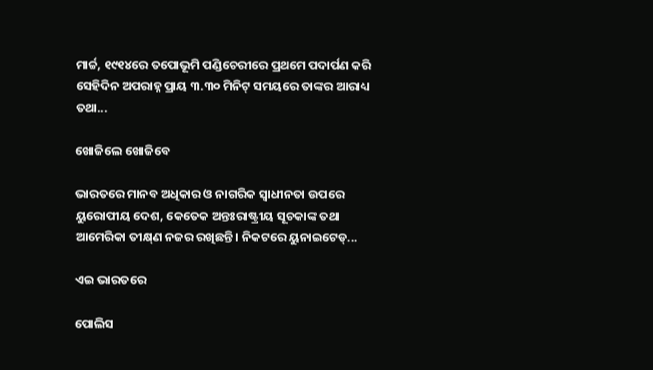ମାର୍ଚ୍ଚ, ୧୯୧୪ରେ ତପୋଭୂମି ପଣ୍ଡିଚେରୀରେ ପ୍ରଥମେ ପଦାର୍ପଣ କରି ସେହିଦିନ ଅପରାହ୍ନ ପ୍ରାୟ ୩.୩୦ ମିନିଟ୍‌ ସମୟରେ ତାଙ୍କର ଆରାଧ୍ୟ ତଥା...

ଖୋଜିଲେ ଖୋଜିବେ

ଭାରତରେ ମାନବ ଅଧିକାର ଓ ନାଗରିକ ସ୍ବାଧୀନତା ଉପରେ ୟୁରୋପୀୟ ଦେଶ, କେତେକ ଅନ୍ତଃରାଷ୍ଟ୍ରୀୟ ସୂଚକାଙ୍କ ତଥା ଆମେରିକା ତୀକ୍ଷ୍‌ଣ ନଜର ରଖିଛନ୍ତି। ନିକଟରେ ୟୁନାଇଟେଡ୍‌...

ଏଇ ଭାରତରେ

ପୋଲିସ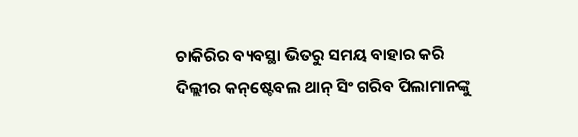ଚାକିରିର ବ୍ୟବସ୍ଥା ଭିତରୁ ସମୟ ବାହାର କରି ଦିଲ୍ଲୀର କନ୍‌ଷ୍ଟେବଲ ଥାନ୍‌ ସିଂ ଗରିବ ପିଲାମାନଙ୍କୁ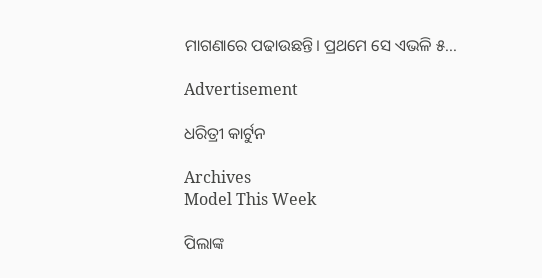ମାଗଣାରେ ପଢାଉଛନ୍ତି। ପ୍ରଥମେ ସେ ଏଭଳି ୫...

Advertisement

ଧରିତ୍ରୀ କାର୍ଟୁନ

Archives
Model This Week

ପିଲାଙ୍କ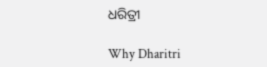ଧରିତ୍ରୀ

Why Dharitri